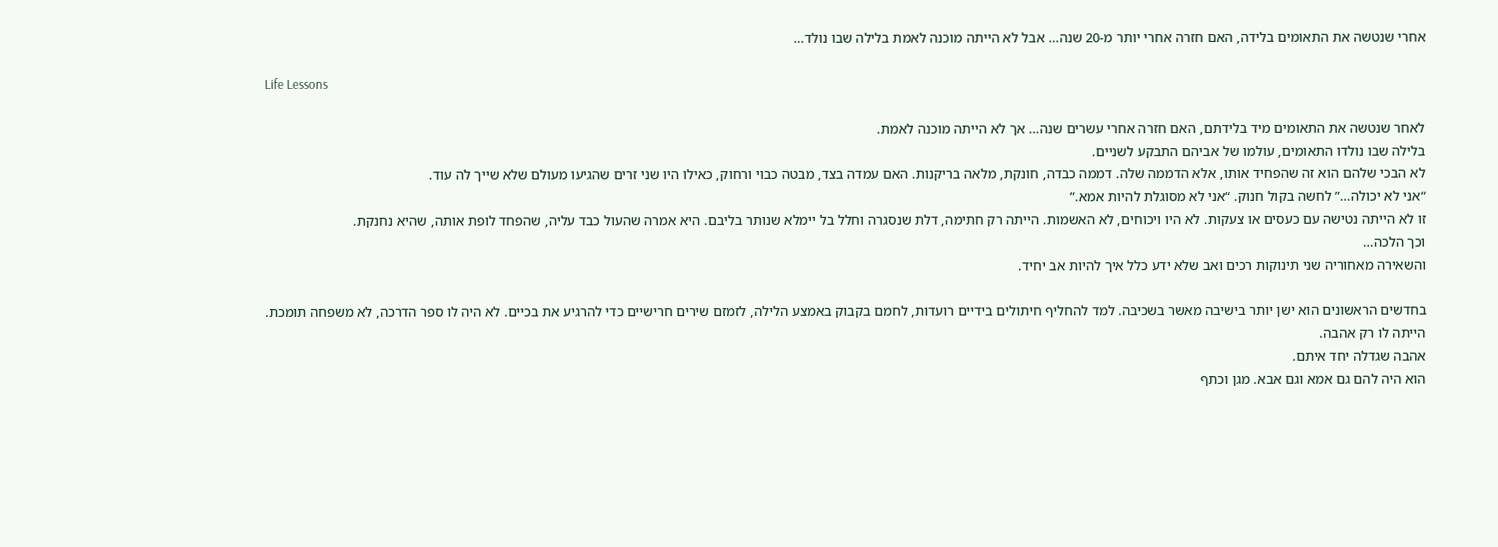אחרי שנטשה את התאומים בלידה, האם חזרה אחרי יותר מ-20 שנה… אבל לא הייתה מוכנה לאמת בלילה שבו נולד…

Life Lessons

לאחר שנטשה את התאומים מיד בלידתם, האם חזרה אחרי עשרים שנה… אך לא הייתה מוכנה לאמת.
בלילה שבו נולדו התאומים, עולמו של אביהם התבקע לשניים.
לא הבכי שלהם הוא זה שהפחיד אותו, אלא הדממה שלה. דממה כבדה, חונקת, מלאה בריקנות. האם עמדה בצד, מבטה כבוי ורחוק, כאילו היו שני זרים שהגיעו מעולם שלא שייך לה עוד.
“אני לא יכולה…” לחשה בקול חנוק. “אני לא מסוגלת להיות אמא.”
זו לא הייתה נטישה עם כעסים או צעקות. לא היו ויכוחים, לא האשמות. הייתה רק חתימה, דלת שנסגרה וחלל בל יימלא שנותר בליבם. היא אמרה שהעול כבד עליה, שהפחד לופת אותה, שהיא נחנקת.
וכך הלכה…
והשאירה מאחוריה שני תינוקות רכים ואב שלא ידע כלל איך להיות אב יחיד.

בחדשים הראשונים הוא ישן יותר בישיבה מאשר בשכיבה. למד להחליף חיתולים בידיים רועדות, לחמם בקבוק באמצע הלילה, לזמזם שירים חרישיים כדי להרגיע את בכיים. לא היה לו ספר הדרכה, לא משפחה תומכת.
הייתה לו רק אהבה.
אהבה שגדלה יחד איתם.
הוא היה להם גם אמא וגם אבא. מגן וכתף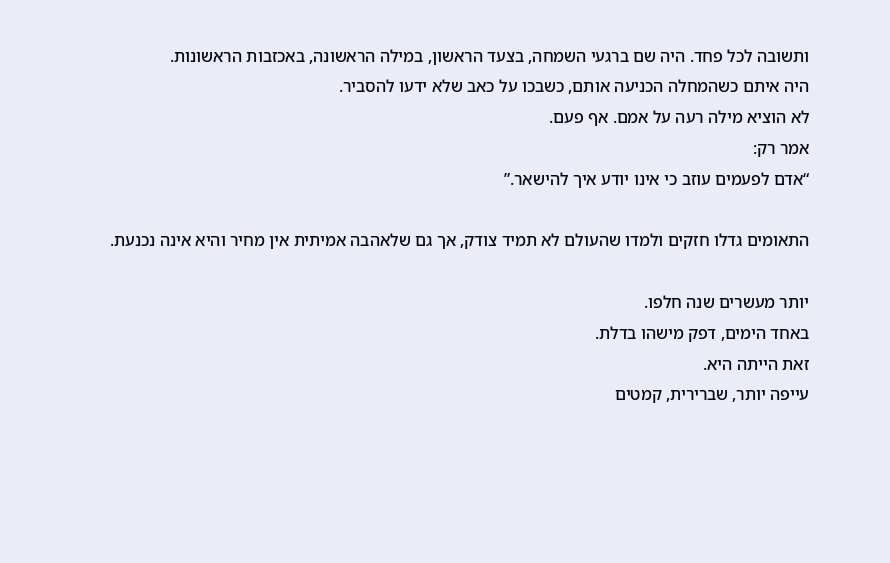ותשובה לכל פחד. היה שם ברגעי השמחה, בצעד הראשון, במילה הראשונה, באכזבות הראשונות.
היה איתם כשהמחלה הכניעה אותם, כשבכו על כאב שלא ידעו להסביר.
לא הוציא מילה רעה על אמם. אף פעם.
אמר רק:
“אדם לפעמים עוזב כי אינו יודע איך להישאר.”

התאומים גדלו חזקים ולמדו שהעולם לא תמיד צודק, אך גם שלאהבה אמיתית אין מחיר והיא אינה נכנעת.

יותר מעשרים שנה חלפו.
באחד הימים, דפק מישהו בדלת.
זאת הייתה היא.
עייפה יותר, שברירית, קמטים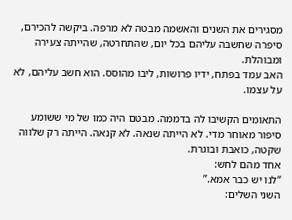מסגירים את השנים והאשמה מבטה לא מרפה. ביקשה להכירם, סיפרה שחשבה עליהם בכל יום, שהתחרטה, שהייתה צעירה ומבוהלת.
האב עמד בפתח, ידיו פרושות, ליבו מהוסס. הוא חשב עליהם, לא על עצמו.

התאומים הקשיבו לה בדממה. מבטם היה כמו של מי ששומע סיפור מאוחר מדי. לא הייתה שנאה. לא קנאה. הייתה רק שלווה שקטה, כואבת ובוגרת.
אחד מהם לחש:
“לנו יש כבר אמא.”
השני השלים: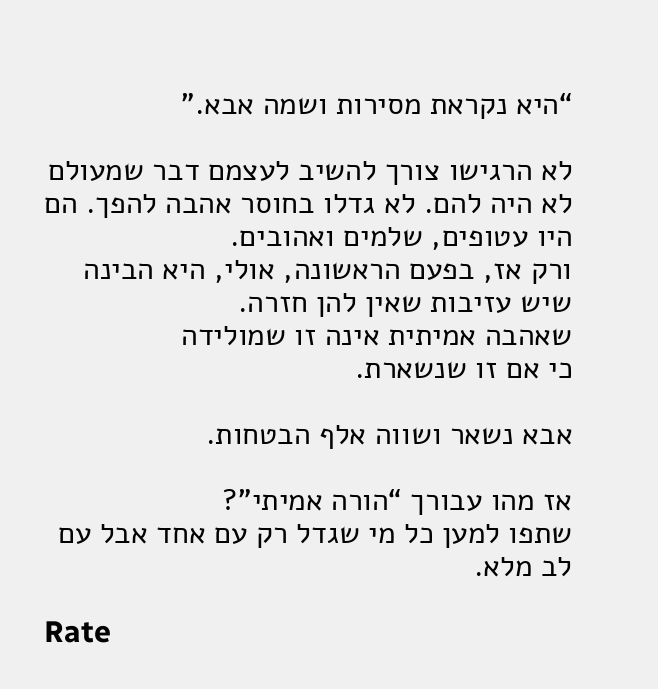“היא נקראת מסירות ושמה אבא.”

לא הרגישו צורך להשיב לעצמם דבר שמעולם לא היה להם. לא גדלו בחוסר אהבה להפך. הם היו עטופים, שלמים ואהובים.
ורק אז, בפעם הראשונה, אולי, היא הבינה שיש עזיבות שאין להן חזרה.
שאהבה אמיתית אינה זו שמולידה
כי אם זו שנשארת.

אבא נשאר ושווה אלף הבטחות.

אז מהו עבורך “הורה אמיתי”?
שתפו למען כל מי שגדל רק עם אחד אבל עם לב מלא.

Rate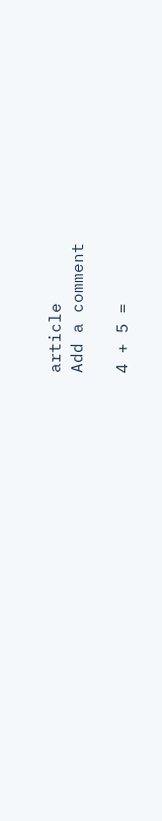article
Add a comment

4 + 5 =